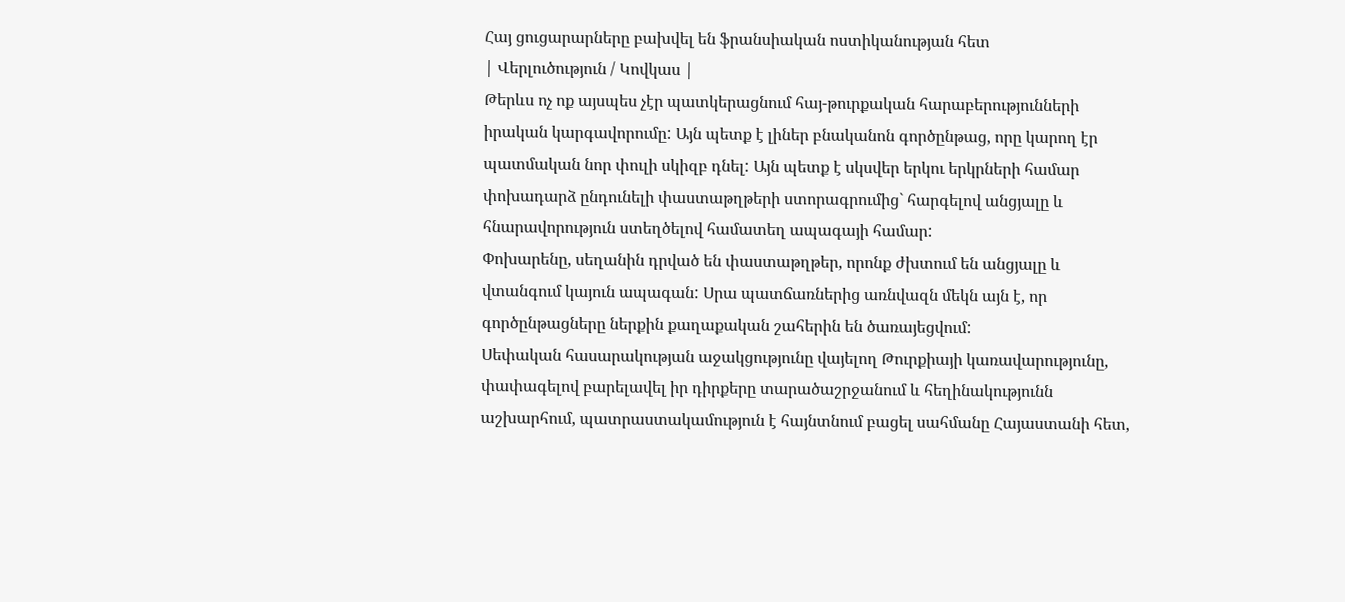Հայ ցուցարարները բախվել են ֆրանսիական ոստիկանության հետ
| Վերլուծություն / Կովկաս |
Թերևս ոչ ոք այսպես չէր պատկերացնում հայ-թուրքական հարաբերությունների իրական կարգավորումը: Այն պետք է լիներ բնականոն գործընթաց, որը կարող էր պատմական նոր փուլի սկիզբ դնել: Այն պետք է սկսվեր երկու երկրների համար փոխադարձ ընդունելի փաստաթղթերի ստորագրումից` հարգելով անցյալը և հնարավորություն ստեղծելով համատեղ ապագայի համար:
Փոխարենը, սեղանին դրված են փաստաթղթեր, որոնք ժխտում են անցյալը և վտանգում կայուն ապագան: Սրա պատճառներից առնվազն մեկն այն է, որ գործընթացները ներքին քաղաքական շահերին են ծառայեցվում:
Սեփական հասարակության աջակցությունը վայելող Թուրքիայի կառավարությունը, փափագելով բարելավել իր դիրքերը տարածաշրջանում և հեղինակությունն աշխարհում, պատրաստակամություն է հայնտնում բացել սահմանը Հայաստանի հետ,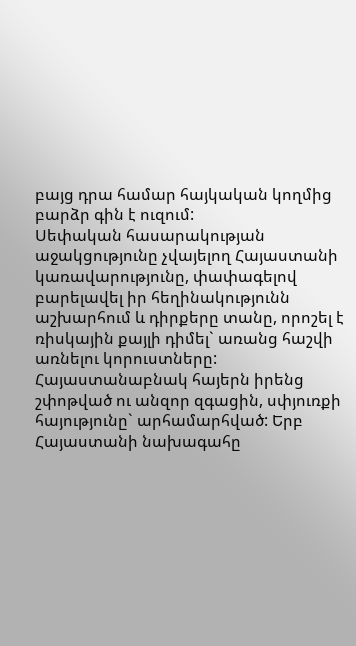բայց դրա համար հայկական կողմից բարձր գին է ուզում:
Սեփական հասարակության աջակցությունը չվայելող Հայաստանի կառավարությունը, փափագելով բարելավել իր հեղինակությունն աշխարհում և դիրքերը տանը, որոշել է ռիսկային քայլի դիմել` առանց հաշվի առնելու կորուստները:
Հայաստանաբնակ հայերն իրենց շփոթված ու անզոր զգացին, սփյուռքի հայությունը` արհամարհված: Երբ Հայաստանի նախագահը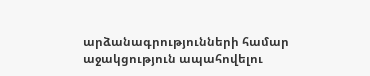արձանագրությունների համար աջակցություն ապահովելու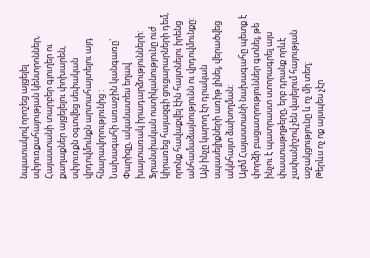նպատակով որոշեց այցելել սփյուռքահայության կենտրոններ, Հայաստանի տարբեր գյուղեր ու քաղաքներ այցելելու փոխարեն, սփյուռքն օգտվեց սեփական վրդովմունքն արտահայտելու այդ հնարավորությունից :
Նախագահի առաջին կանգառը` Փարիզը, ականատես եղավ խայտառակ իրադարձությունների: Ֆրանսիական ոստիկանությունը ուժ կիրառեց հայազգի ցուցարարների դեմ, որոնք հավաքվել էին հայտնելու իրենց անհամաձայնությունն ու վրդովմունքը:
Այն ինչը կարող էր դրական սպասելիքների առիթ լինել, վերածվեց ակնհայտ ձախողման:
Այժմ Հայաստանի նախագահը պետք է փորձի բացատրություններ գտնել, թե ինչու է պատրաստ ստորագրել այս փաստաթղթերը, երբ դրանք որևէ չափանիշով չեն վայելում հայության աջակցությունը և ոչ մի տեղ:
Թերևս ոչ ոք այսպես չէր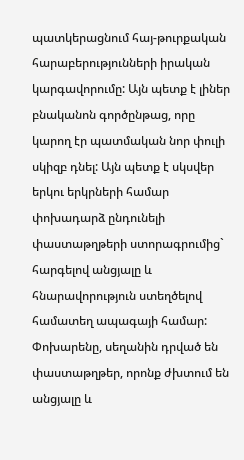պատկերացնում հայ-թուրքական հարաբերությունների իրական կարգավորումը: Այն պետք է լիներ բնականոն գործընթաց, որը կարող էր պատմական նոր փուլի սկիզբ դնել: Այն պետք է սկսվեր երկու երկրների համար փոխադարձ ընդունելի փաստաթղթերի ստորագրումից` հարգելով անցյալը և հնարավորություն ստեղծելով համատեղ ապագայի համար:
Փոխարենը, սեղանին դրված են փաստաթղթեր, որոնք ժխտում են անցյալը և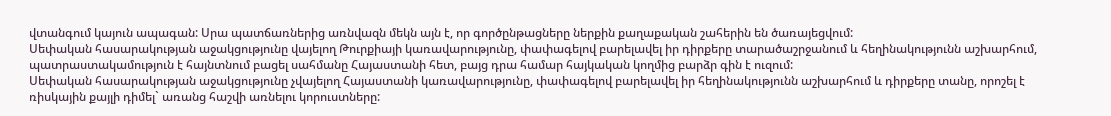վտանգում կայուն ապագան: Սրա պատճառներից առնվազն մեկն այն է, որ գործընթացները ներքին քաղաքական շահերին են ծառայեցվում:
Սեփական հասարակության աջակցությունը վայելող Թուրքիայի կառավարությունը, փափագելով բարելավել իր դիրքերը տարածաշրջանում և հեղինակությունն աշխարհում, պատրաստակամություն է հայնտնում բացել սահմանը Հայաստանի հետ, բայց դրա համար հայկական կողմից բարձր գին է ուզում:
Սեփական հասարակության աջակցությունը չվայելող Հայաստանի կառավարությունը, փափագելով բարելավել իր հեղինակությունն աշխարհում և դիրքերը տանը, որոշել է ռիսկային քայլի դիմել` առանց հաշվի առնելու կորուստները: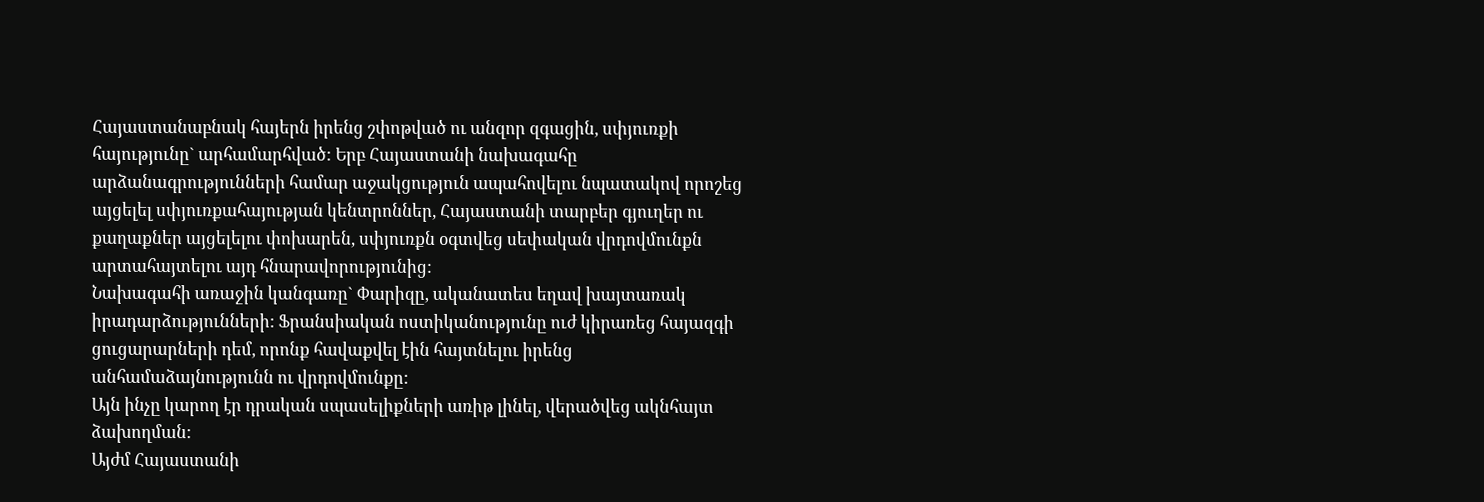Հայաստանաբնակ հայերն իրենց շփոթված ու անզոր զգացին, սփյուռքի հայությունը` արհամարհված: Երբ Հայաստանի նախագահը արձանագրությունների համար աջակցություն ապահովելու նպատակով որոշեց այցելել սփյուռքահայության կենտրոններ, Հայաստանի տարբեր գյուղեր ու քաղաքներ այցելելու փոխարեն, սփյուռքն օգտվեց սեփական վրդովմունքն արտահայտելու այդ հնարավորությունից:
Նախագահի առաջին կանգառը` Փարիզը, ականատես եղավ խայտառակ իրադարձությունների: Ֆրանսիական ոստիկանությունը ուժ կիրառեց հայազգի ցուցարարների դեմ, որոնք հավաքվել էին հայտնելու իրենց անհամաձայնությունն ու վրդովմունքը:
Այն ինչը կարող էր դրական սպասելիքների առիթ լինել, վերածվեց ակնհայտ ձախողման:
Այժմ Հայաստանի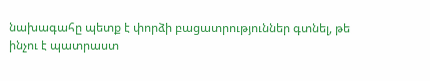նախագահը պետք է փորձի բացատրություններ գտնել, թե ինչու է պատրաստ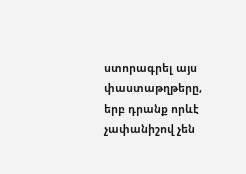ստորագրել այս փաստաթղթերը, երբ դրանք որևէ չափանիշով չեն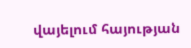վայելում հայության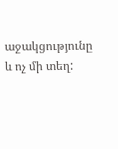աջակցությունը և ոչ մի տեղ: